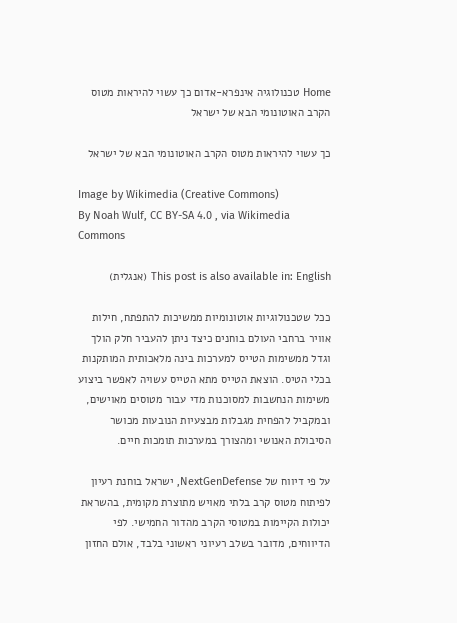Home טכנולוגיה אינפרא-אדום כך עשוי להיראות מטוס הקרב האוטונומי הבא של ישראל

כך עשוי להיראות מטוס הקרב האוטונומי הבא של ישראל

Image by Wikimedia (Creative Commons)
By Noah Wulf, CC BY-SA 4.0 , via Wikimedia Commons

This post is also available in: English (אנגלית)

ככל שטכנולוגיות אוטונומיות ממשיכות להתפתח, חילות אוויר ברחבי העולם בוחנים כיצד ניתן להעביר חלק הולך וגדל ממשימות הטייס למערכות בינה מלאכותית המותקנות בכלי הטיס. הוצאת הטייס מתא הטייס עשויה לאפשר ביצוע משימות הנחשבות למסוכנות מדי עבור מטוסים מאוישים, ובמקביל להפחית מגבלות מבצעיות הנובעות מכושר הסיבולת האנושי ומהצורך במערכות תומכות חיים.

על פי דיווח של NextGenDefense, ישראל בוחנת רעיון לפיתוח מטוס קרב בלתי מאויש מתוצרת מקומית, בהשראת יכולות הקיימות במטוסי הקרב מהדור החמישי. לפי הדיווחים, מדובר בשלב רעיוני ראשוני בלבד, אולם החזון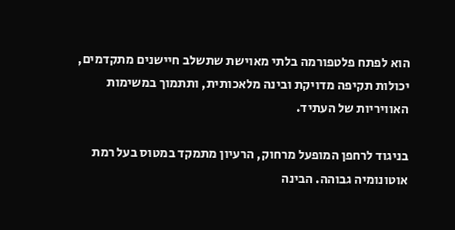הוא לפתח פלטפורמה בלתי מאוישת שתשלב חיישנים מתקדמים, יכולות תקיפה מדויקת ובינה מלאכותית, ותתמוך במשימות האוויריות של העתיד.

בניגוד לרחפן המופעל מרחוק, הרעיון מתמקד במטוס בעל רמת אוטונומיה גבוהה. הבינה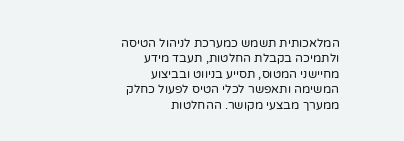המלאכותית תשמש כמערכת לניהול הטיסה ולתמיכה בקבלת החלטות, תעבד מידע מחיישני המטוס, תסייע בניווט ובביצוע המשימה ותאפשר לכלי הטיס לפעול כחלק ממערך מבצעי מקושר. ההחלטות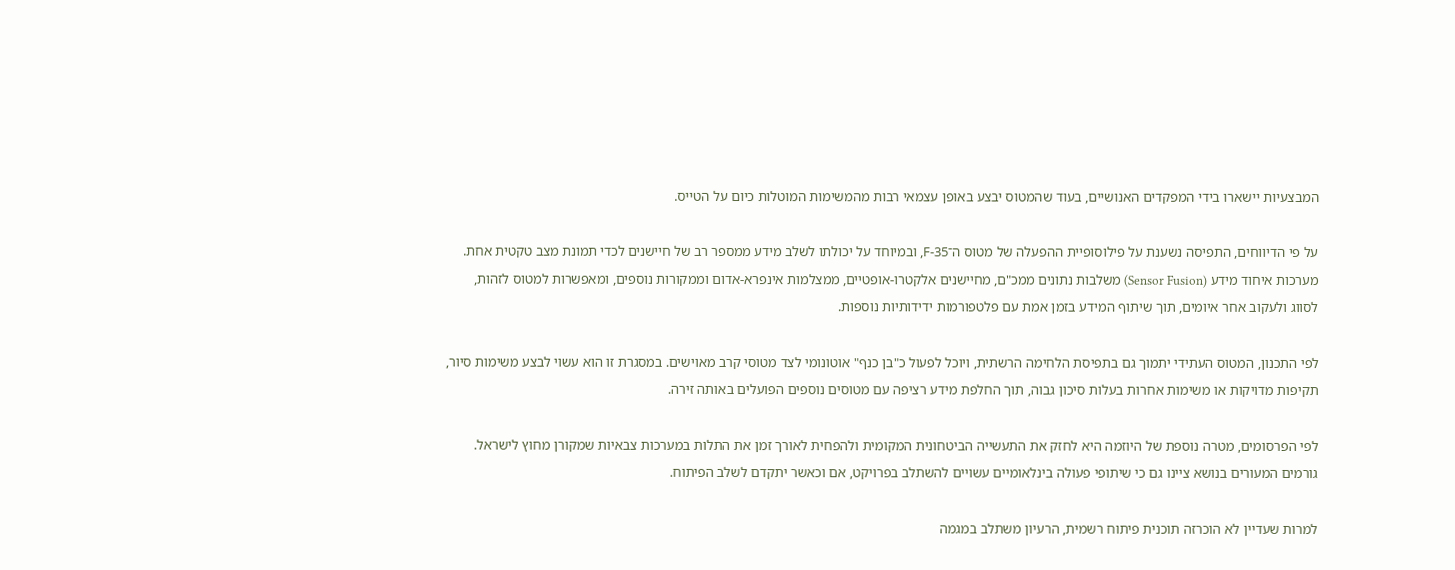המבצעיות יישארו בידי המפקדים האנושיים, בעוד שהמטוס יבצע באופן עצמאי רבות מהמשימות המוטלות כיום על הטייס.

על פי הדיווחים, התפיסה נשענת על פילוסופיית ההפעלה של מטוס ה־F-35, ובמיוחד על יכולתו לשלב מידע ממספר רב של חיישנים לכדי תמונת מצב טקטית אחת. מערכות איחוד מידע (Sensor Fusion) משלבות נתונים ממכ"ם, מחיישנים אלקטרו-אופטיים, ממצלמות אינפרא-אדום וממקורות נוספים, ומאפשרות למטוס לזהות, לסווג ולעקוב אחר איומים, תוך שיתוף המידע בזמן אמת עם פלטפורמות ידידותיות נוספות.

לפי התכנון, המטוס העתידי יתמוך גם בתפיסת הלחימה הרשתית, ויוכל לפעול כ"בן כנף" אוטונומי לצד מטוסי קרב מאוישים. במסגרת זו הוא עשוי לבצע משימות סיור, תקיפות מדויקות או משימות אחרות בעלות סיכון גבוה, תוך החלפת מידע רציפה עם מטוסים נוספים הפועלים באותה זירה.

לפי הפרסומים, מטרה נוספת של היוזמה היא לחזק את התעשייה הביטחונית המקומית ולהפחית לאורך זמן את התלות במערכות צבאיות שמקורן מחוץ לישראל. גורמים המעורים בנושא ציינו גם כי שיתופי פעולה בינלאומיים עשויים להשתלב בפרויקט, אם וכאשר יתקדם לשלב הפיתוח.

למרות שעדיין לא הוכרזה תוכנית פיתוח רשמית, הרעיון משתלב במגמה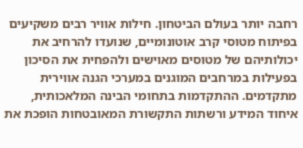רחבה יותר בעולם הביטחון. חילות אוויר רבים משקיעים בפיתוח מטוסי קרב אוטונומיים, שנועדו להרחיב את יכולותיהם של מטוסים מאוישים ולהפחית את הסיכון בפעילות במרחבים המוגנים במערכי הגנה אווירית מתקדמים. ההתקדמות בתחומי הבינה המלאכותית, איחוד המידע ורשתות התקשורת המאובטחות הופכת את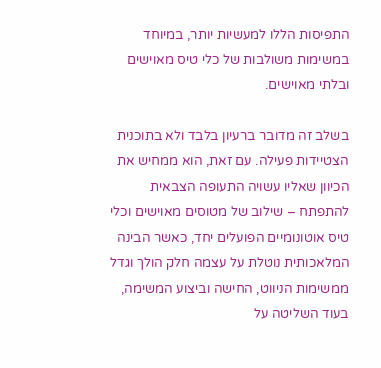התפיסות הללו למעשיות יותר, במיוחד במשימות משולבות של כלי טיס מאוישים ובלתי מאוישים.

בשלב זה מדובר ברעיון בלבד ולא בתוכנית הצטיידות פעילה. עם זאת, הוא ממחיש את הכיוון שאליו עשויה התעופה הצבאית להתפתח – שילוב של מטוסים מאוישים וכלי טיס אוטונומיים הפועלים יחד, כאשר הבינה המלאכותית נוטלת על עצמה חלק הולך וגדל ממשימות הניווט, החישה וביצוע המשימה, בעוד השליטה על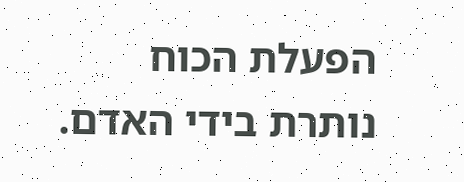הפעלת הכוח נותרת בידי האדם.